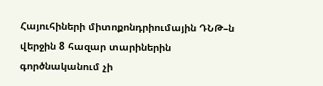Հայուհիների միտոքոնդրիումային ԴՆԹ–ն վերջին 8 հազար տարիներին գործնականում չի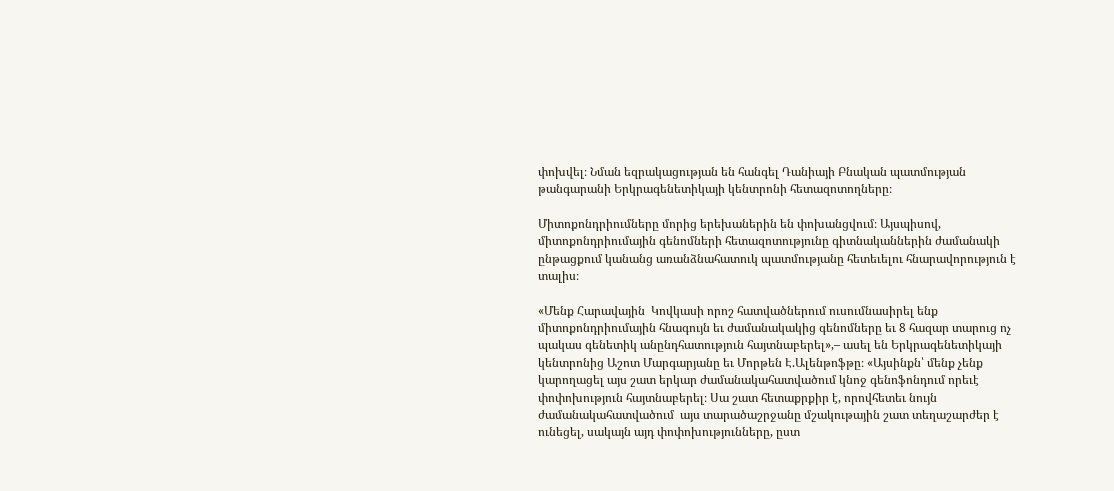փոխվել։ Նման եզրակացության են հանգել Դանիայի Բնական պատմության թանգարանի Երկրագենետիկայի կենտրոնի հետազոտողները։

Միտոքոնդրիումները մորից երեխաներին են փոխանցվում։ Այսպիսով, միտոքոնդրիումային գենոմների հետազոտությունը գիտնականներին ժամանակի ընթացքում կանանց առանձնահատուկ պատմությանը հետեւելու հնարավորություն է տալիս։

«Մենք Հարավային  Կովկասի որոշ հատվածներում ուսումնասիրել ենք միտոքոնդրիումային հնագույն եւ ժամանակակից գենոմները եւ 8 հազար տարուց ոչ պակաս գենետիկ անընդհատություն հայտնաբերել»,– ասել են Երկրագենետիկայի կենտրոնից Աշոտ Մարգարյանը եւ Մորթեն Է.Ալենթոֆթը։ «Այսինքն՝ մենք չենք կարողացել այս շատ երկար ժամանակահատվածում կնոջ գենոֆոնդում որեւէ փոփոխություն հայտնաբերել։ Սա շատ հետաքրքիր է, որովհետեւ նույն ժամանակահատվածում  այս տարածաշրջանը մշակութային շատ տեղաշարժեր է ունեցել, սակայն այդ փոփոխությունները, ըստ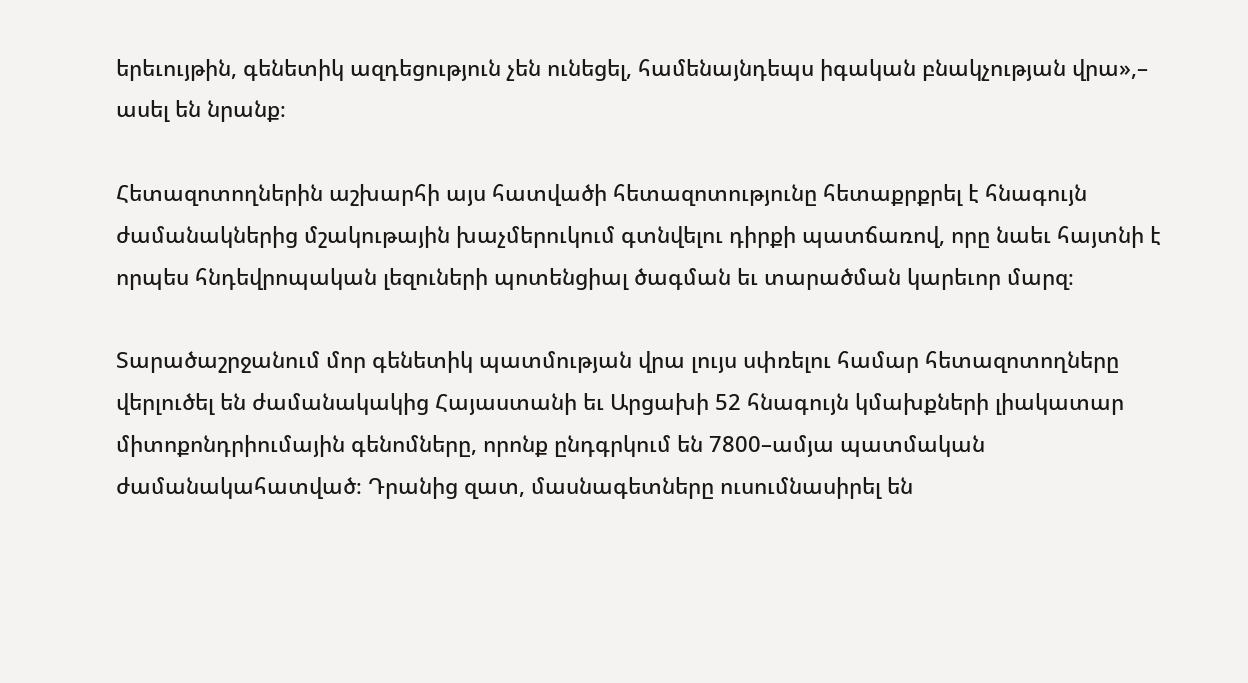երեւույթին, գենետիկ ազդեցություն չեն ունեցել, համենայնդեպս իգական բնակչության վրա»,– ասել են նրանք։

Հետազոտողներին աշխարհի այս հատվածի հետազոտությունը հետաքրքրել է հնագույն ժամանակներից մշակութային խաչմերուկում գտնվելու դիրքի պատճառով, որը նաեւ հայտնի է որպես հնդեվրոպական լեզուների պոտենցիալ ծագման եւ տարածման կարեւոր մարզ։

Տարածաշրջանում մոր գենետիկ պատմության վրա լույս սփռելու համար հետազոտողները վերլուծել են ժամանակակից Հայաստանի եւ Արցախի 52 հնագույն կմախքների լիակատար միտոքոնդրիումային գենոմները, որոնք ընդգրկում են 7800–ամյա պատմական ժամանակահատված։ Դրանից զատ, մասնագետները ուսումնասիրել են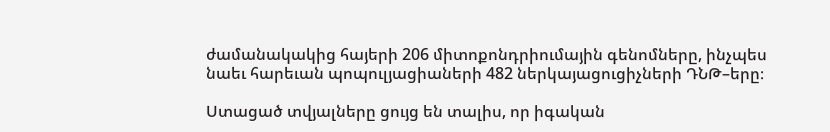ժամանակակից հայերի 206 միտոքոնդրիումային գենոմները, ինչպես նաեւ հարեւան պոպուլյացիաների 482 ներկայացուցիչների ԴՆԹ–երը։

Ստացած տվյալները ցույց են տալիս, որ իգական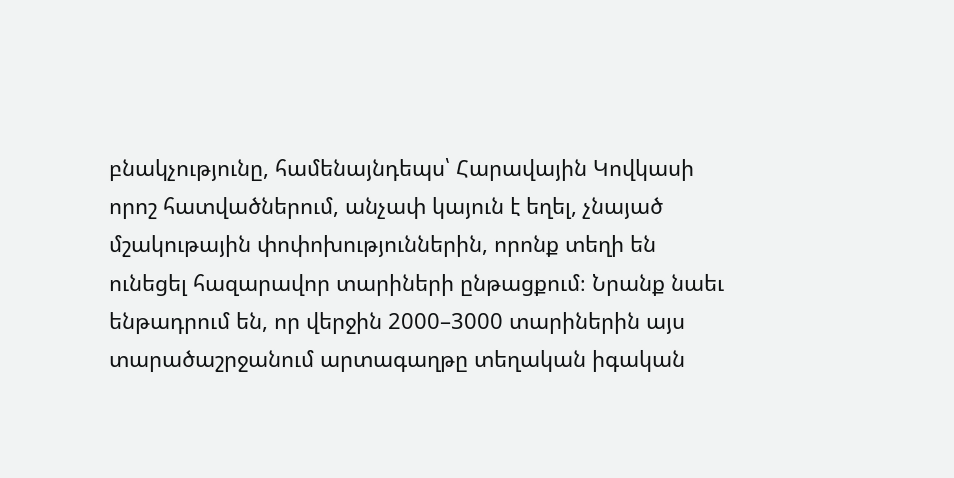բնակչությունը, համենայնդեպս՝ Հարավային Կովկասի որոշ հատվածներում, անչափ կայուն է եղել, չնայած մշակութային փոփոխություններին, որոնք տեղի են ունեցել հազարավոր տարիների ընթացքում։ Նրանք նաեւ ենթադրում են, որ վերջին 2000–3000 տարիներին այս տարածաշրջանում արտագաղթը տեղական իգական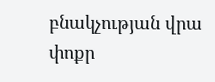բնակչության վրա փոքր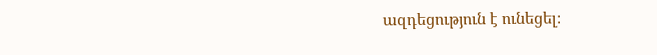ազդեցություն է ունեցել։